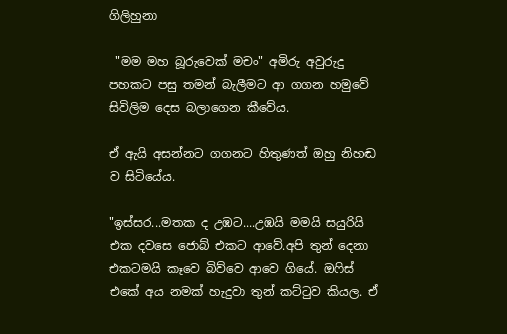ගිලිහුනා

 "මම මහ බූරුවෙක් මචං" අමිරු අවුරුදු පහකට පසු තමන් බැලීමට ආ ගගන හමුවේ සිවිලිම දෙස බලාගෙන කීවේය.

ඒ ඇයි අසන්නට ගගනට හිතුණත් ඔහු නිහඬ ව සිටියේය.

"ඉස්සර...මතක ද උඹට....උඹයි මමයි සයුරියි එක දවසෙ ජොබ් එකට ආවේ.අපි තුන් දෙනා  එකටමයි කෑවෙ බිව්වෙ ආවෙ ගියේ. ඔෆිස් එකේ අය නමක් හැදුවා තුන් කට්ටුව කියල. ඒ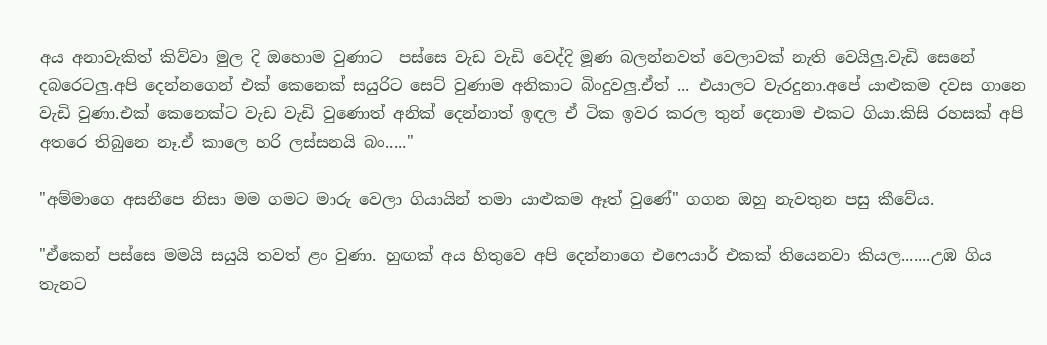අය අනාවැකිත් කිව්වා මුල දි ඔහොම වුණාට  පස්සෙ වැඩ වැඩි වෙද්දි මූණ බලන්නවත් වෙලාවක් නැති වෙයිලු.වැඩි සෙනේ දබරෙටලු.අපි දෙන්නගෙන් එක් කෙනෙක් සයුරිට සෙට් වුණාම අනිකාට බිංදුවලු.ඒත් ... එයාලට වැරදුනා.අපේ යාළුකම දවස ගානෙ වැඩි වුණා.එක් කෙනෙක්ට වැඩ වැඩි වුණොත් අනික් දෙන්නාත් ඉඳල ඒ ටික ඉවර කරල තුන් දෙනාම එකට ගියා.කිසි රහසක් අපි අතරෙ තිබුනෙ නෑ.ඒ කාලෙ හරි ලස්සනයි බං....."

"අම්මාගෙ අසනීපෙ නිසා මම ගමට මාරු වෙලා ගියායින් තමා යාළුකම ඈත් වුණේ" ගගන ඔහු නැවතුන පසු කීවේය.

"ඒකෙන් පස්සෙ මමයි සයුයි තවත් ළං වුණා. හුඟක් අය හිතුවෙ අපි දෙන්නාගෙ එෆෙයාර් එකක් තියෙනවා කියල.......උඹ ගිය තැනට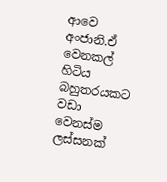ආවෙ අංජානි.ඒ වෙනකල් හිටිය බහුතරයකට වඩා වෙනස්ම ලස්සනක්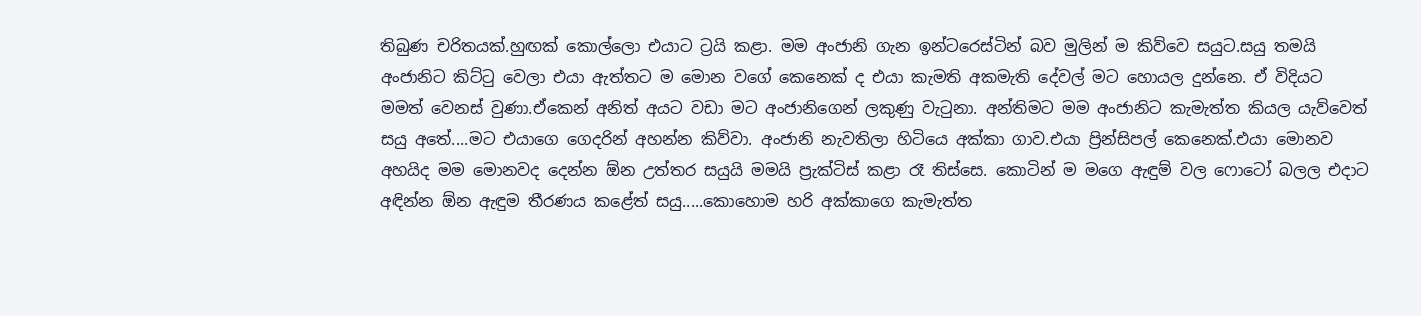තිබුණ චරිතයක්.හුඟක් කොල්ලො එයාට ට්‍රයි කළා. මම අංජානි ගැන ඉන්ටරෙස්ටින් බව මුලින් ම කිව්වෙ සයුට.සයු තමයි අංජානිට කිට්ටු වෙලා එයා ඇත්තට ම මොන වගේ කෙනෙක් ද එයා කැමති අකමැති දේවල් මට හොයල දුන්නෙ. ඒ විදියට මමත් වෙනස් වුණා.ඒකෙන් අනිත් අයට වඩා මට අංජානිගෙන් ලකුණු වැටුනා. අන්තිමට මම අංජානිට කැමැත්ත කියල යැව්වෙත් සයු අතේ....මට එයාගෙ ගෙදරින් අහන්න කිව්වා. අංජානි නැවතිලා හිටියෙ අක්කා ගාව.එයා ප්‍රින්සිපල් කෙනෙක්.එයා මොනව අහයිද මම මොනවද දෙන්න ඕන උත්තර සයුයි මමයි ප්‍රැක්ටිස් කළා රෑ තිස්සෙ. කොටින් ම මගෙ ඇඳුම් වල ෆොටෝ බලල එදාට අඳින්න ඕන ඇඳුම තීරණය කළේත් සයු.....කොහොම හරි අක්කාගෙ කැමැත්ත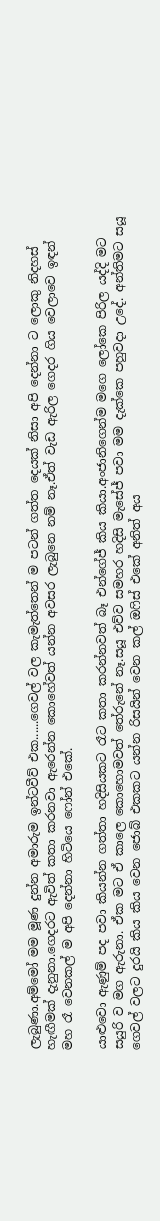ලැබුණා.අම්මෝ මම මූණ දුන්න අමාරුම ඉන්ටවීව් එක......ගෙවල් වල කැමැත්තෙන් ම පටන් ගත්ත දෙයක් නිසා අපි දෙන්නා ට ලොකු නිදහස් හැඟීමක් දැනුනා.ගෙදරට ඇවිත් කතා කරනවා ඇරෙන්න කොහේවත් යන්න අවසර ලැබුනෙ නම් නෑ.ඒත් වැඩ ඇරිල ගෙදර ගිය වෙලාවෙ ඉඳන් මහ රෑ වෙනකල් ම අපි දෙන්නා හිටියෙ ෆෝන් එකේ.

යාළුවො ඇණුම් පද පවා කියන්න ගත්තා හදිසියකට රෑට කතා කරන්නවත් බෑ එන්ගේජ් කිය කියා.අංජානිගෙන්ම මගෙ ලෝකෙ පිරිල යද්දි මට සයුරි ව මග ඇරුනා. ඒක මට ඒ කාලෙ කොහොමවත් තේරුනේ නෑ.සයූ එව්ව සමහර හදිසි මැසේජ් පවා මම දැක්කෙ පහුවදා උදේ. අන්තිමට සයූ ගෙවල් වලට දුරයි කිය කිය වෙන ජොබ් එකකට යන්න රිසයින් වෙන කල් ඔෆිස් එකේ අනිත් අය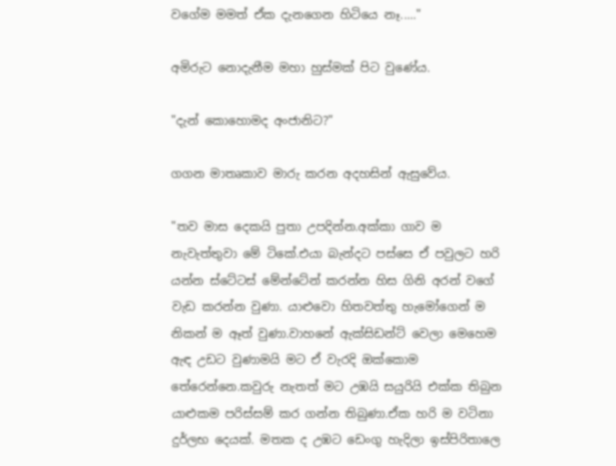වගේම මමත් ඒක දැනගෙන හිටියෙ නෑ....."

අමිරුට නොදැනීම මහා හුස්මක් පිට වුණේය.

"දැන් කොහොමද අංජානිට?"

ගගන මාතෘකාව මාරු කරන අදහසින් ඇසුවේය.

"තව මාස දෙකයි පුතා උපදින්න.අක්කා ගාව ම නැවැත්තුවා මේ ටිකේ.එයා බැන්දට පස්සෙ ඒ පවුලට හරි යන්න ස්ටේටස් මේන්ටේන් කරන්න හිස ගිනි අරන් වගේ වැඩ කරන්න වුණා. යාළුවො හිතවත්තු හැමෝගෙන් ම නිකන් ම ඈත් වුණා.වාහනේ ඇක්සිඩන්ට් වෙලා මෙහෙම ඇඳ උඩට වුණාමයි මට ඒ වැරදි ඔක්කොම තේරෙන්නෙ.කවුරු නැතත් මට උඹයි සයුරියි එක්ක තිබුන යාළුකම පරිස්සම් කර ගන්න තිබුණා.ඒක හරි ම වටිනා දුර්ලභ දෙයක්. මතක ද උඹට ඩෙංගු හැදිලා ඉස්පිරිතාලෙ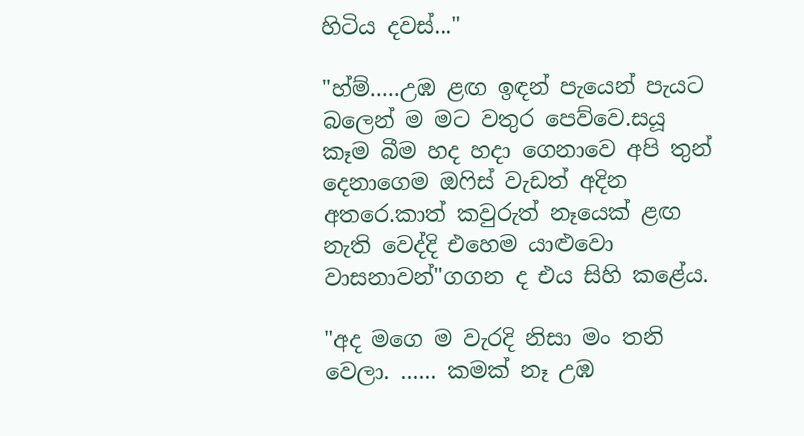හිටිය දවස්..."

"හ්ම්.....උඹ ළඟ ඉඳන් පැයෙන් පැයට බලෙන් ම මට වතුර පෙව්වෙ.සයූ කෑම බීම හද හදා ගෙනාවෙ අපි තුන් දෙනාගෙම ඔෆිස් වැඩත් අදින අතරෙ.කාත් කවුරුත් නෑයෙක් ළඟ නැති වෙද්දි එහෙම යාළුවො වාසනාවන්"ගගන ද එය සිහි කළේය.

"අද මගෙ ම වැරදි නිසා මං තනි වෙලා. ...... කමක් නෑ උඹ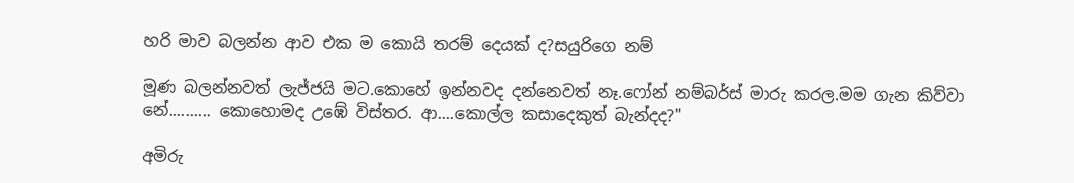හරි මාව බලන්න ආව එක ම කොයි තරම් දෙයක් ද?සයුරිගෙ නම්

මූණ බලන්නවත් ලැජ්ජයි මට.කොහේ ඉන්නවද දන්නෙවත් නෑ.ෆෝන් නම්බර්ස් මාරු කරල.මම ගැන කිව්වා නේ.......... කොහොමද උඹේ විස්තර. ආ....කොල්ල කසාදෙකුත් බැන්දද?"

අමිරු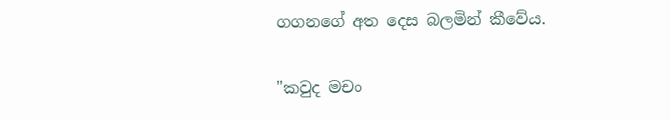ගගනගේ අත දෙස බලමින් කීවේය.

"කවුද මචං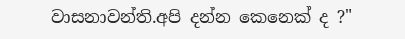වාසනාවන්ති.අපි දන්න කෙනෙක් ද ?"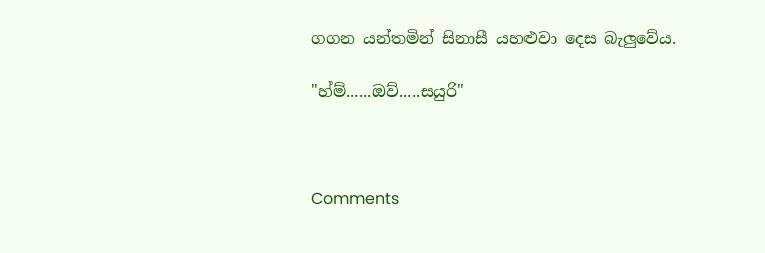ගගන යන්තමින් සිනාසී යහළුවා දෙස බැලුවේය.

"හ්ම්......ඔව්.....සයුරි"



Comments